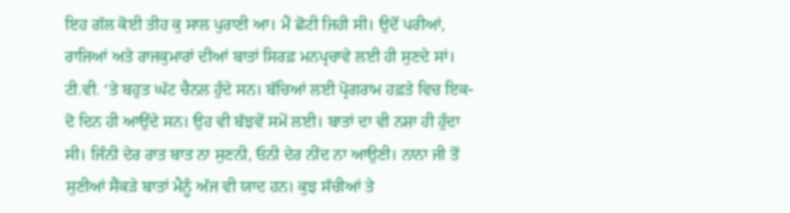ਇਹ ਗੱਲ ਕੋਈ ਤੀਹ ਕੁ ਸਾਲ ਪੁਰਾਣੀ ਆ। ਮੈਂ ਛੋਟੀ ਜਿਹੀ ਸੀ। ਉਦੋਂ ਪਰੀਆਂ, ਰਾਜਿਆਂ ਅਤੇ ਰਾਜਕੁਮਾਰਾਂ ਦੀਆਂ ਬਾਤਾਂ ਸਿਰਫ਼ ਮਨਪ੍ਰਚਾਵੇ ਲਈ ਹੀ ਸੁਣਦੇ ਸਾਂ। ਟੀ.ਵੀ. ‘ਤੇ ਬਹੁਤ ਘੱਟ ਚੈਨਲ ਹੁੰਦੇ ਸਨ। ਬੱਚਿਆਂ ਲਈ ਪ੍ਰੋਗਰਾਮ ਹਫ਼ਤੇ ਵਿਚ ਇਕ-ਦੋ ਦਿਨ ਹੀ ਆਉਂਦੇ ਸਨ। ਉਹ ਵੀ ਬੱਝਵੇਂ ਸਮੇਂ ਲਈ। ਬਾਤਾਂ ਦਾ ਵੀ ਨਸ਼ਾ ਹੀ ਹੁੰਦਾ ਸੀ। ਜਿੰਨੀ ਦੇਰ ਰਾਤ ਬਾਤ ਨਾ ਸੁਣਨੀ, ਓਨੀ ਦੇਰ ਨੀਂਦ ਨਾ ਆਉਣੀ। ਨਾਨਾ ਜੀ ਤੋਂ ਸੁਣੀਆਂ ਸੈਂਕੜੇ ਬਾਤਾਂ ਮੈਨੂੰ ਅੱਜ ਵੀ ਯਾਦ ਹਨ। ਕੁਝ ਸੱਚੀਆਂ ਤੇ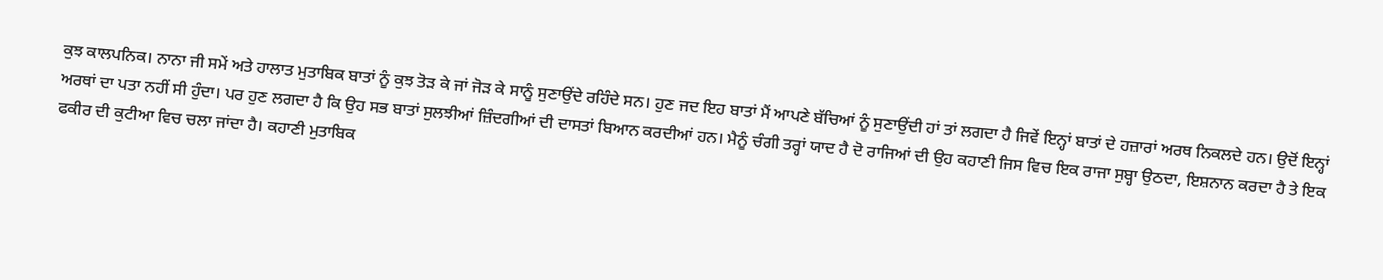ਕੁਝ ਕਾਲਪਨਿਕ। ਨਾਨਾ ਜੀ ਸਮੇਂ ਅਤੇ ਹਾਲਾਤ ਮੁਤਾਬਿਕ ਬਾਤਾਂ ਨੂੰ ਕੁਝ ਤੋੜ ਕੇ ਜਾਂ ਜੋੜ ਕੇ ਸਾਨੂੰ ਸੁਣਾਉਂਦੇ ਰਹਿੰਦੇ ਸਨ। ਹੁਣ ਜਦ ਇਹ ਬਾਤਾਂ ਮੈਂ ਆਪਣੇ ਬੱਚਿਆਂ ਨੂੰ ਸੁਣਾਉਂਦੀ ਹਾਂ ਤਾਂ ਲਗਦਾ ਹੈ ਜਿਵੇਂ ਇਨ੍ਹਾਂ ਬਾਤਾਂ ਦੇ ਹਜ਼ਾਰਾਂ ਅਰਥ ਨਿਕਲਦੇ ਹਨ। ਉਦੋਂ ਇਨ੍ਹਾਂ ਅਰਥਾਂ ਦਾ ਪਤਾ ਨਹੀਂ ਸੀ ਹੁੰਦਾ। ਪਰ ਹੁਣ ਲਗਦਾ ਹੈ ਕਿ ਉਹ ਸਭ ਬਾਤਾਂ ਸੁਲਝੀਆਂ ਜ਼ਿੰਦਗੀਆਂ ਦੀ ਦਾਸਤਾਂ ਬਿਆਨ ਕਰਦੀਆਂ ਹਨ। ਮੈਨੂੰ ਚੰਗੀ ਤਰ੍ਹਾਂ ਯਾਦ ਹੈ ਦੋ ਰਾਜਿਆਂ ਦੀ ਉਹ ਕਹਾਣੀ ਜਿਸ ਵਿਚ ਇਕ ਰਾਜਾ ਸੁਬ੍ਹਾ ਉਠਦਾ, ਇਸ਼ਨਾਨ ਕਰਦਾ ਹੈ ਤੇ ਇਕ ਫਕੀਰ ਦੀ ਕੁਟੀਆ ਵਿਚ ਚਲਾ ਜਾਂਦਾ ਹੈ। ਕਹਾਣੀ ਮੁਤਾਬਿਕ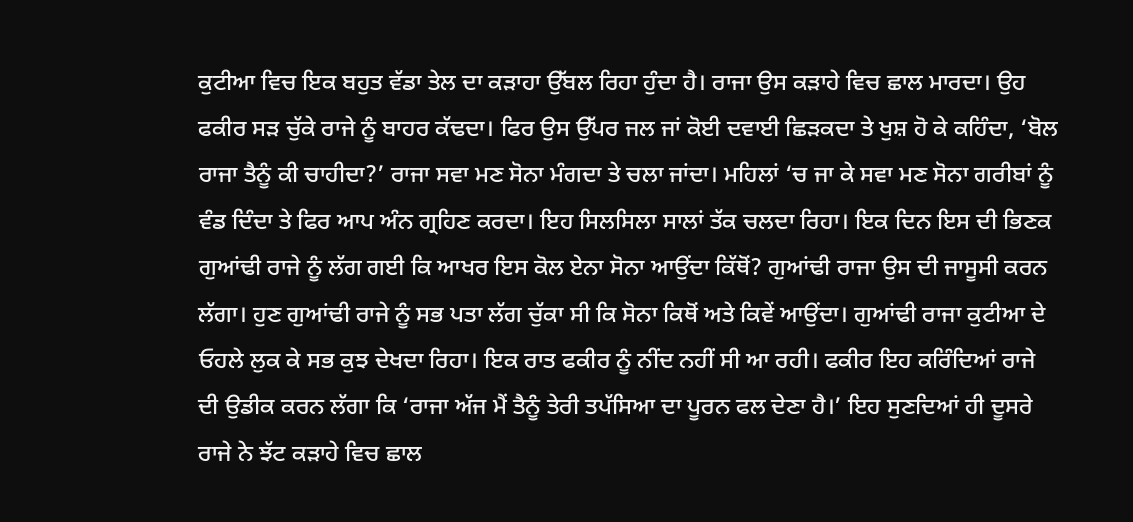ਕੁਟੀਆ ਵਿਚ ਇਕ ਬਹੁਤ ਵੱਡਾ ਤੇਲ ਦਾ ਕੜਾਹਾ ਉੱਬਲ ਰਿਹਾ ਹੁੰਦਾ ਹੈ। ਰਾਜਾ ਉਸ ਕੜਾਹੇ ਵਿਚ ਛਾਲ ਮਾਰਦਾ। ਉਹ ਫਕੀਰ ਸੜ ਚੁੱਕੇ ਰਾਜੇ ਨੂੰ ਬਾਹਰ ਕੱਢਦਾ। ਫਿਰ ਉਸ ਉੱਪਰ ਜਲ ਜਾਂ ਕੋਈ ਦਵਾਈ ਛਿੜਕਦਾ ਤੇ ਖੁਸ਼ ਹੋ ਕੇ ਕਹਿੰਦਾ, ‘ਬੋਲ ਰਾਜਾ ਤੈਨੂੰ ਕੀ ਚਾਹੀਦਾ?’ ਰਾਜਾ ਸਵਾ ਮਣ ਸੋਨਾ ਮੰਗਦਾ ਤੇ ਚਲਾ ਜਾਂਦਾ। ਮਹਿਲਾਂ ‘ਚ ਜਾ ਕੇ ਸਵਾ ਮਣ ਸੋਨਾ ਗਰੀਬਾਂ ਨੂੰ ਵੰਡ ਦਿੰਦਾ ਤੇ ਫਿਰ ਆਪ ਅੰਨ ਗ੍ਰਹਿਣ ਕਰਦਾ। ਇਹ ਸਿਲਸਿਲਾ ਸਾਲਾਂ ਤੱਕ ਚਲਦਾ ਰਿਹਾ। ਇਕ ਦਿਨ ਇਸ ਦੀ ਭਿਣਕ ਗੁਆਂਢੀ ਰਾਜੇ ਨੂੰ ਲੱਗ ਗਈ ਕਿ ਆਖਰ ਇਸ ਕੋਲ ਏਨਾ ਸੋਨਾ ਆਉਂਦਾ ਕਿੱਥੋਂ? ਗੁਆਂਢੀ ਰਾਜਾ ਉਸ ਦੀ ਜਾਸੂਸੀ ਕਰਨ ਲੱਗਾ। ਹੁਣ ਗੁਆਂਢੀ ਰਾਜੇ ਨੂੰ ਸਭ ਪਤਾ ਲੱਗ ਚੁੱਕਾ ਸੀ ਕਿ ਸੋਨਾ ਕਿਥੋਂ ਅਤੇ ਕਿਵੇਂ ਆਉਂਦਾ। ਗੁਆਂਢੀ ਰਾਜਾ ਕੁਟੀਆ ਦੇ ਓਹਲੇ ਲੁਕ ਕੇ ਸਭ ਕੁਝ ਦੇਖਦਾ ਰਿਹਾ। ਇਕ ਰਾਤ ਫਕੀਰ ਨੂੰ ਨੀਂਦ ਨਹੀਂ ਸੀ ਆ ਰਹੀ। ਫਕੀਰ ਇਹ ਕਰਿੰਦਿਆਂ ਰਾਜੇ ਦੀ ਉਡੀਕ ਕਰਨ ਲੱਗਾ ਕਿ ‘ਰਾਜਾ ਅੱਜ ਮੈਂ ਤੈਨੂੰ ਤੇਰੀ ਤਪੱਸਿਆ ਦਾ ਪੂਰਨ ਫਲ ਦੇਣਾ ਹੈ।’ ਇਹ ਸੁਣਦਿਆਂ ਹੀ ਦੂਸਰੇ ਰਾਜੇ ਨੇ ਝੱਟ ਕੜਾਹੇ ਵਿਚ ਛਾਲ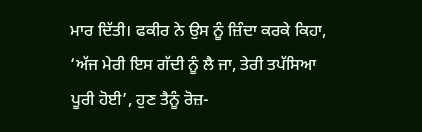ਮਾਰ ਦਿੱਤੀ। ਫਕੀਰ ਨੇ ਉਸ ਨੂੰ ਜ਼ਿੰਦਾ ਕਰਕੇ ਕਿਹਾ, ‘ਅੱਜ ਮੇਰੀ ਇਸ ਗੱਦੀ ਨੂੰ ਲੈ ਜਾ, ਤੇਰੀ ਤਪੱਸਿਆ ਪੂਰੀ ਹੋਈ’, ਹੁਣ ਤੈਨੂੰ ਰੋਜ਼-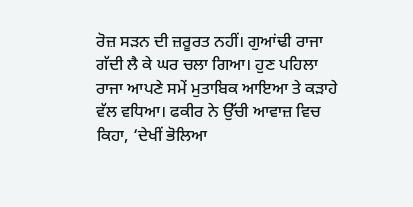ਰੋਜ਼ ਸੜਨ ਦੀ ਜ਼ਰੂਰਤ ਨਹੀਂ। ਗੁਆਂਢੀ ਰਾਜਾ ਗੱਦੀ ਲੈ ਕੇ ਘਰ ਚਲਾ ਗਿਆ। ਹੁਣ ਪਹਿਲਾ ਰਾਜਾ ਆਪਣੇ ਸਮੇਂ ਮੁਤਾਬਿਕ ਆਇਆ ਤੇ ਕੜਾਹੇ ਵੱਲ ਵਧਿਆ। ਫਕੀਰ ਨੇ ਉੱਚੀ ਆਵਾਜ਼ ਵਿਚ ਕਿਹਾ, ‘ਦੇਖੀਂ ਭੋਲਿਆ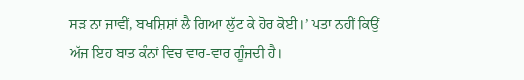ਸੜ ਨਾ ਜਾਵੀਂ, ਬਖਸ਼ਿਸ਼ਾਂ ਲੈ ਗਿਆ ਲੁੱਟ ਕੇ ਹੋਰ ਕੋਈ।’ ਪਤਾ ਨਹੀਂ ਕਿਉਂ ਅੱਜ ਇਹ ਬਾਤ ਕੰਨਾਂ ਵਿਚ ਵਾਰ-ਵਾਰ ਗੂੰਜਦੀ ਹੈ।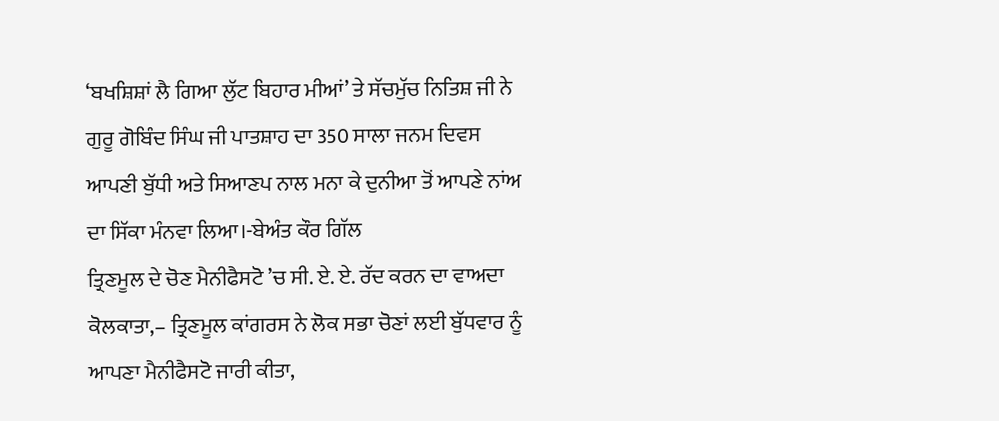‘ਬਖਸ਼ਿਸ਼ਾਂ ਲੈ ਗਿਆ ਲੁੱਟ ਬਿਹਾਰ ਮੀਆਂ’ ਤੇ ਸੱਚਮੁੱਚ ਨਿਤਿਸ਼ ਜੀ ਨੇ ਗੁਰੂ ਗੋਬਿੰਦ ਸਿੰਘ ਜੀ ਪਾਤਸ਼ਾਹ ਦਾ 350 ਸਾਲਾ ਜਨਮ ਦਿਵਸ ਆਪਣੀ ਬੁੱਧੀ ਅਤੇ ਸਿਆਣਪ ਨਾਲ ਮਨਾ ਕੇ ਦੁਨੀਆ ਤੋਂ ਆਪਣੇ ਨਾਂਅ ਦਾ ਸਿੱਕਾ ਮੰਨਵਾ ਲਿਆ।-ਬੇਅੰਤ ਕੌਰ ਗਿੱਲ
ਤ੍ਰਿਣਮੂਲ ਦੇ ਚੋਣ ਮੈਨੀਫੈਸਟੋ ’ਚ ਸੀ. ਏ. ਏ. ਰੱਦ ਕਰਨ ਦਾ ਵਾਅਦਾ
ਕੋਲਕਾਤਾ,– ਤ੍ਰਿਣਮੂਲ ਕਾਂਗਰਸ ਨੇ ਲੋਕ ਸਭਾ ਚੋਣਾਂ ਲਈ ਬੁੱਧਵਾਰ ਨੂੰ ਆਪਣਾ ਮੈਨੀਫੈਸਟੋ ਜਾਰੀ ਕੀਤਾ,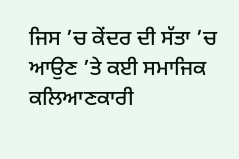ਜਿਸ ’ਚ ਕੇਂਦਰ ਦੀ ਸੱਤਾ ’ਚ ਆਉਣ ’ਤੇ ਕਈ ਸਮਾਜਿਕ ਕਲਿਆਣਕਾਰੀ